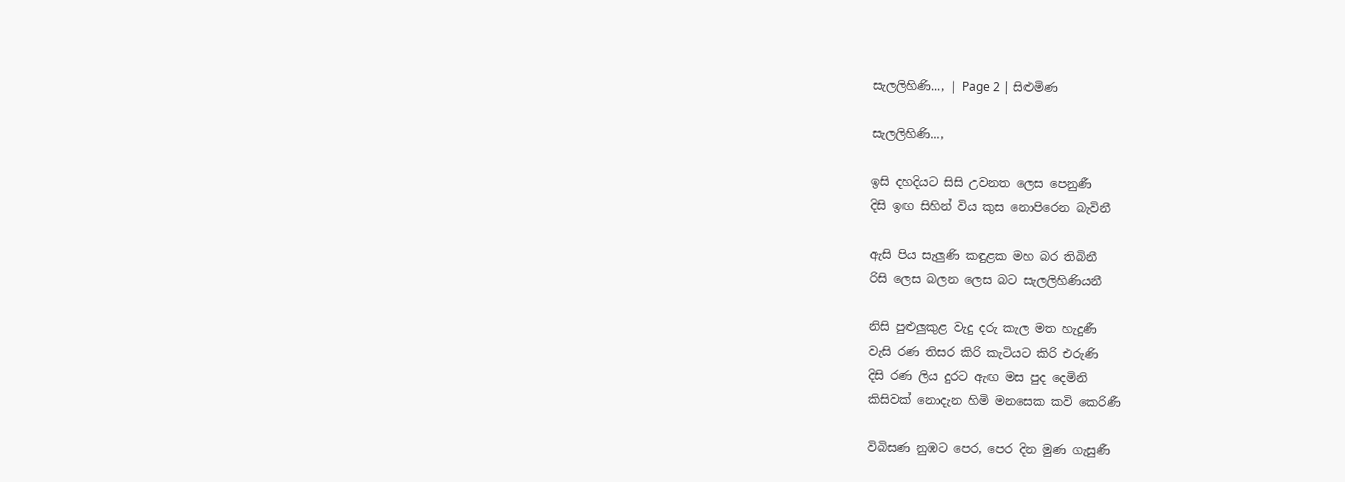සැලලිහිණි..., | Page 2 | සිළුමිණ

සැලලිහිණි...,

ඉසි දහදියට සිසි උවනත ලෙස පෙනුණී
දිසි ඉඟ සිහින් විය කුස නොපිරෙන බැවිනී

ඇසි පිය සැලුණි කඳුළක මහ බර තිබිනී
රිසි ලෙස බලන ලෙස බට සැලලිහිණියනී

නිසි පුළුලුකුළ වැදු දරු කැල මත හැදුණී
වැසි රණ තිසර කිරි කැටියට කිරි එරුණි
දිසි රණ ලිය දුරට ඇඟ මස පුද දෙමිනි
කිසිවක් නොදැන හිමි මනසෙක කවි කෙරිණී

විබිසණ නුඹට පෙර, පෙර දින මුණ ගැසුණී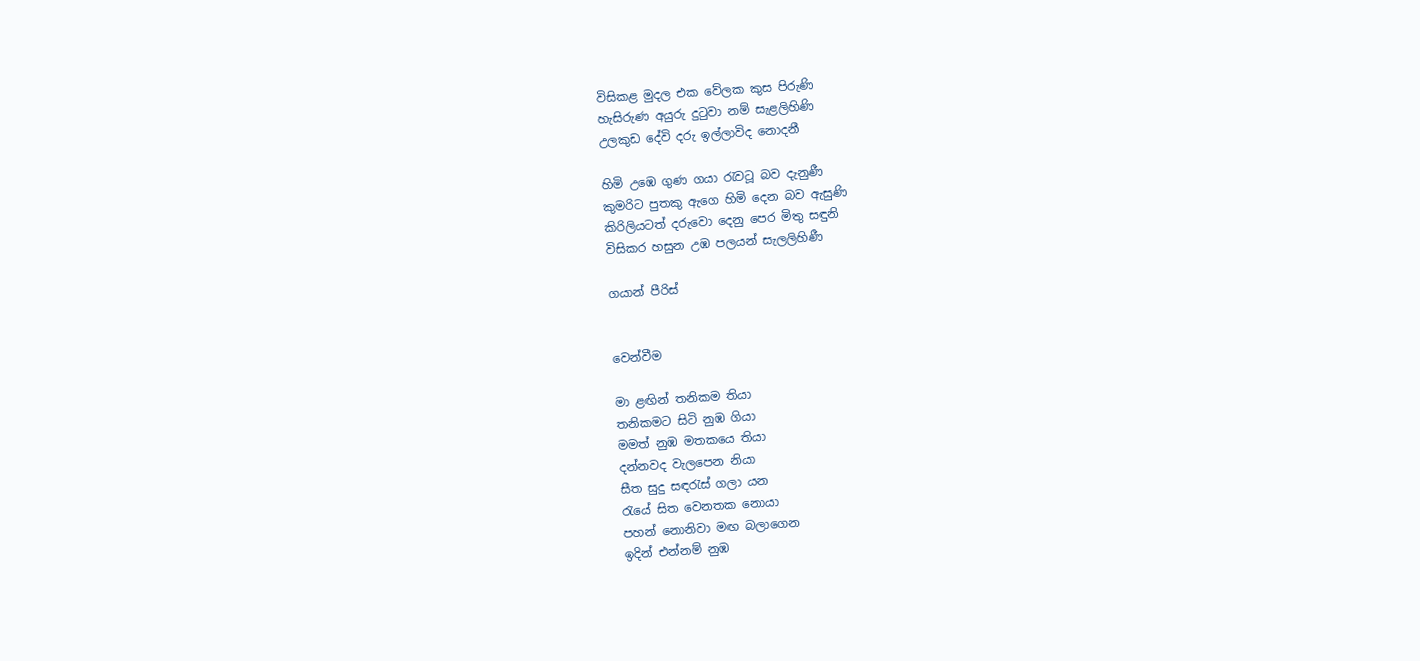විසිකළ මුදල එක වේලක කුස පිරුණි
හැසිරුණ අයුරු දුටුවා නම් සැළලිහිණි
උලකුඩ දේවි දරු ඉල්ලාවිද නොදනී

හිමි උඹෙ ගුණ ගයා රැවටූ බව දැනුණී
කුමරිට පුතකු ඇගෙ හිමි දෙන බව ඇසුණි
කිරිලියටත් දරුවො දෙනු පෙර මිතු සඳුනි
විසිකර හසුන උඹ පලයන් සැලලිහිණී

ගයාන් පීරිස්


වෙන්වීම

මා ළඟින් තනිකම තියා
තනිකමට සිටි නුඹ ගියා‍‍
මමත් නුඹ මතකයෙ තියා
දන්නවද වැලපෙන නියා
සීත සුදු සඳරැස් ගලා යන
රැයේ සිත වෙනතක නොයා
පහන් නොනිවා මඟ බලාගෙන
ඉදින් එන්නම් නුඹ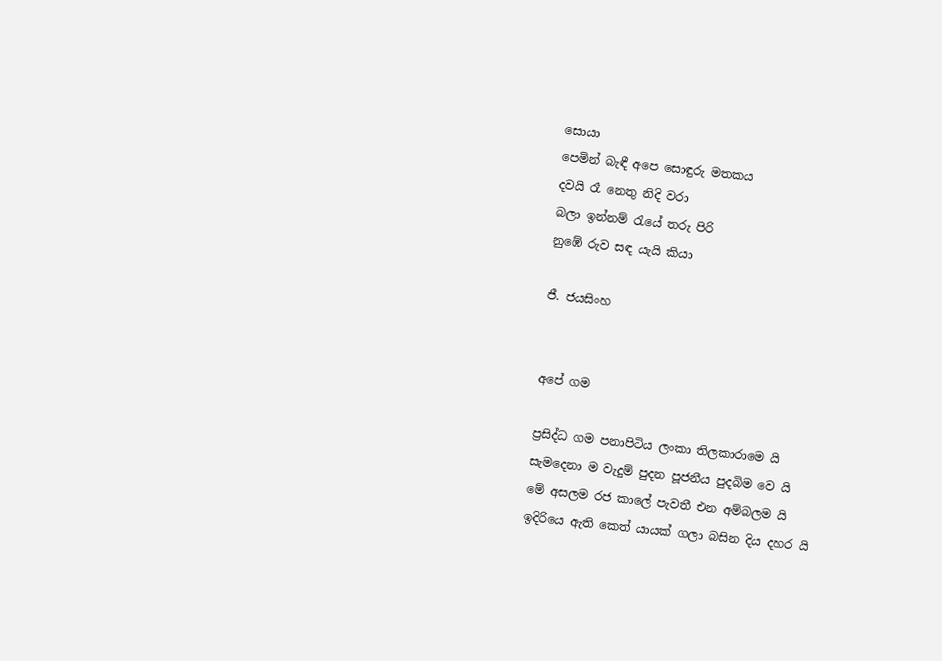සොයා
පෙමින් බැඳී අපෙ සොඳුරු මතකය
දවයි රෑ නෙතු නිදි වරා
බලා ඉන්නම් රැයේ තරු පිරි
නුඹේ රුව සඳ යැයි කියා

ජී. ජයසිංහ


අපේ ගම

ප්‍රසිද්ධ ගම පනාපිටිය ලංකා තිලකාරාමෙ යි
සැමදෙනා ම වැදුම් පුදන පූජනීය පුදබි‍ම වෙ යි
මේ අසලම රජ කාලේ පැවතී එන අම්බලම යි
ඉදිරියෙ ඇති කෙත් යායක් ගලා බසින දිය දහර යි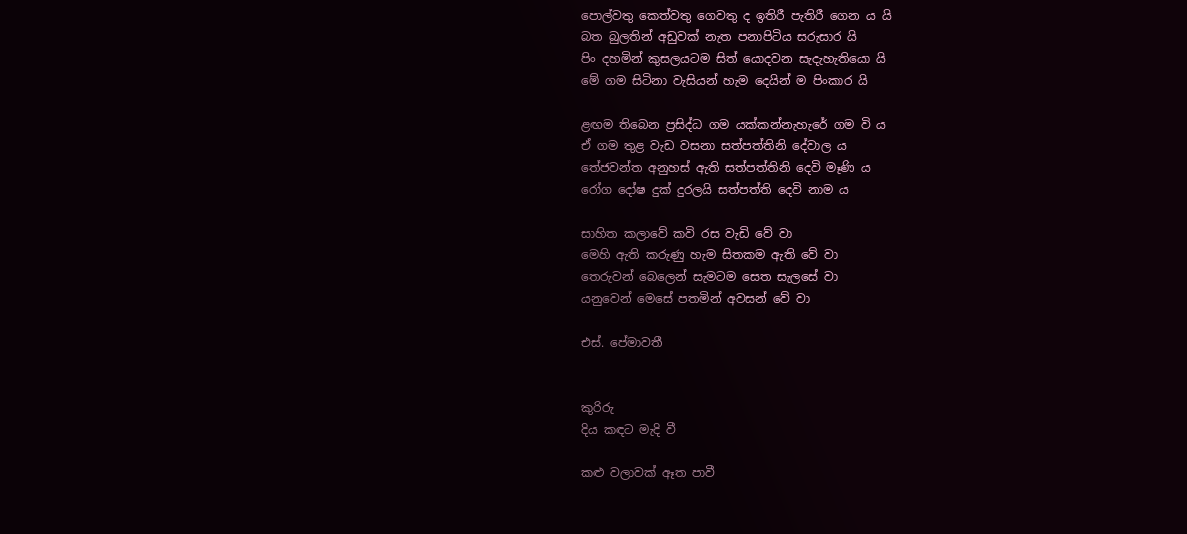පොල්වතු කෙත්වතු ගෙවතු ද ඉතිරී පැතිරී ගෙන ය යි
බත බුලතින් අඩුවක් නැත පනාපිටිය සරුසාර යි
පිං දහමින් කුසලයටම සිත් යොදවන සැදැහැතියො යි
මේ ගම සිටිනා වැසියන් හැම දෙයින් ම පිංකාර යි

ළඟම තිබෙන ප්‍රසිද්ධ ගම යක්කන්නැහැරේ ගම වි ය
ඒ ගම තුළ වැඩ වසනා සත්පත්තිනි දේවාල ය
තේජවන්ත අනුහස් ඇති සත්පත්තිනි දෙවි මෑණි ය
රෝග දෝෂ දුක් දුරලයි සත්පත්ති දෙවි නාම ය

සාහිත කලාවේ කවි රස වැඩි වේ වා
මෙහි ඇති කරුණු හැම සිතකම ඇති වේ වා
තෙරුවන් බෙලෙන් සැමටම සෙත සැලසේ වා
යනුවෙන් මෙසේ පතමින් අවසන් වේ වා

එස්. පේමාවතී


කුරිරු
දිය කඳට මැදි වී

කළු වලාවක් ඈත පාවී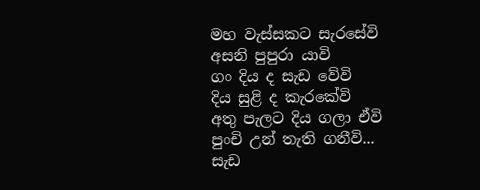මහ වැස්සකට සැරසේවි
අසනි පුපුරා යාවි‍
ගං‍ දිය ද සැඩ වේවි
දිය සුළි ද කැරකේවි
අතු පැලට දිය ගලා ඒවි
පුංචි උන් තැති ගනීවි...
සැඩ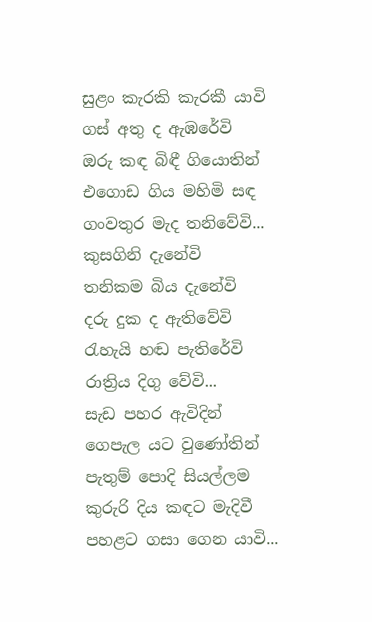සුළං කැරකි කැරකී යාවි
ගස් අතු ද ඇඹරේවි
ඔරු කඳ බිඳී ගියොතින්
එගොඩ ගිය මහිමි සඳ
ගංවතුර මැද තනිවේවි...
කුසගිනි දැනේවි
තනිකම බිය දැනේවි
දරු දුක ද ඇතිවේවි
රැහැයි හඬ පැතිරේවි
රාත්‍රිය දිගු වේවි...
සැඩ පහර ඇවිදින්
ගෙපැල යට වුණෝතින්
පැතුම් පොදි සියල්ලම
කුරුරි දිය කඳට මැදිවී
පහළට ගසා ගෙන යාවි...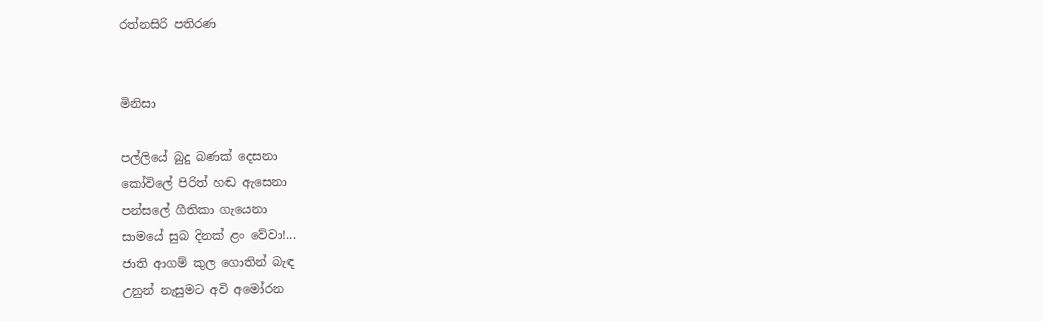රත්නසිරි පතිරණ


මිනිසා

පල්ලියේ බුදු බණක් දෙසනා
කෝවිලේ පිරිත් හඬ ඇසෙනා‍‍
පන්සලේ ගීතිකා ගැයෙනා
සාමයේ සුබ දිනක් ළං වේවා!...
ජාති ආගම් කුල ගොතින් බැඳ
උනුන් නැසුමට අවි අමෝරන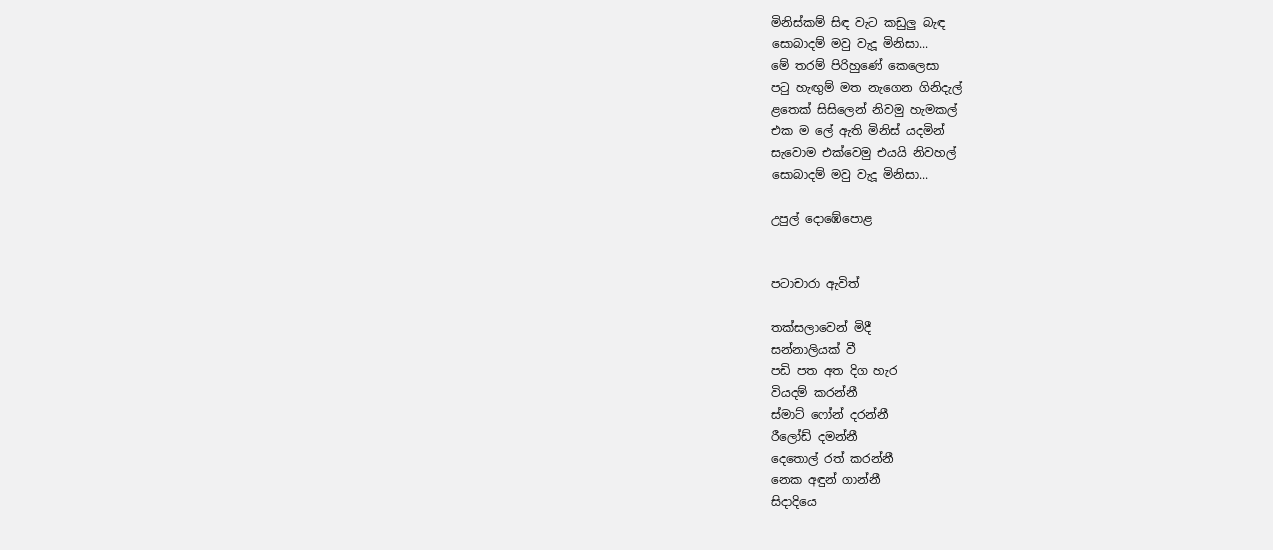මිනිස්කම් සිඳ වැට කඩුලු බැඳ
සොබාදම් මවු වැදූ මිනිසා...
මේ තරම් පිරිහුණේ කෙලෙසා
පටු හැඟුම් මත නැගෙන ගිනිදැල්
ළතෙක් සිසිලෙන් නිවමු හැමකල්
එක ම ලේ ඇති මිනිස් යදමින්
සැවොම එක්වෙමු එයයි නිවහල්
සොබාදම් මවු වැදූ මිනිසා...

උපුල් දොඹේපොළ


පටාචාරා ඇවිත්

තක්සලාවෙන් මිදී
සන්නාලි‍යක් වී
පඩි පත අත දිග හැර
වියදම් කරන්නී
ස්මාට් ෆෝන් දරන්නී
රීලෝඩ් දමන්නී
දෙතොල් රත් කරන්නී
නෙක අඳුන් ගාන්නී
සිදාදියෙ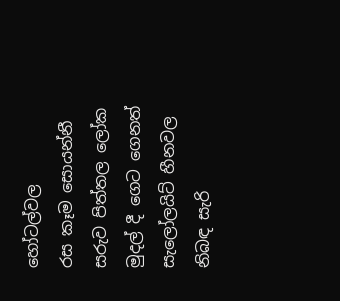හෝටල්වල
රස කෑම සොයන්නී
සරුව පිත්තල ලෝ‍ක
මුදල් දී ගෙට ගෙනත්
සැලෝලයිට් හීනවල
නිබඳ සැරි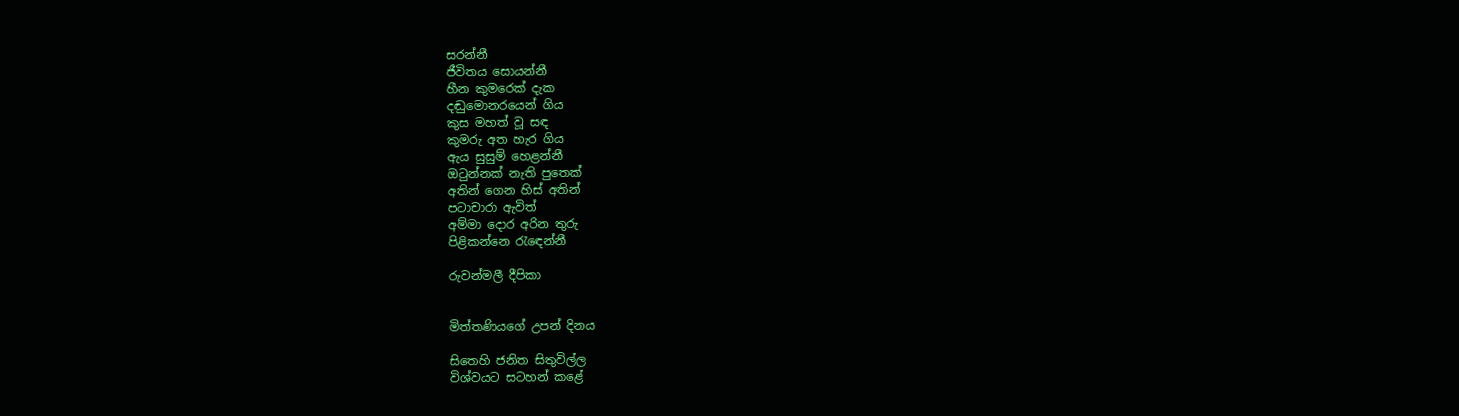සරන්නී
ජීවිතය සොයන්නී
හීන කුමරෙක් දැක
දඬුමොනරයෙන් ගිය
කුස මහත් වූ සඳ
කුමරු අත හැර ගිය
ඇය සුසුම් හෙළන්නී
ඔටුන්නක් නැති පුතෙක්
අතින් ගෙන හිස් අතින්
පටාචාරා ඇවිත්
අම්මා දොර අරින තුරු
පිළිකන්නෙ රැ‍ඳෙන්නී

රුවන්මලී දීපිකා


මිත්තණියගේ උපන් දිනය

සිතෙහි ජනිත සිතුවිල්ල
විශ්වයට සටහන් කළේ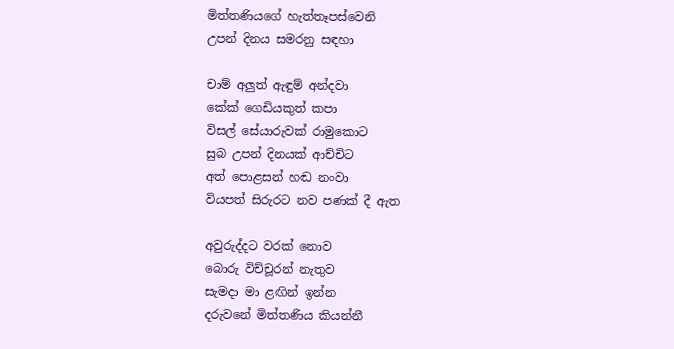මිත්තණියගේ හැත්තෑපස්වෙනි
උපන් දිනය සමරනු සඳහා

චාම් අලුත් ඇඳුම් අන්දවා
කේක් ගෙඩියකුත් කපා‍
විසල් සේයාරුවක් රාමුකොට
සුබ උපන් දිනයක් ආච්චිට
අත් පොළසන් හඬ නංවා
වියපත් සිරුරට නව පණක් දී ඇත

අවුරුද්දට වරක් නොව
බොරු විච්චූරන් නැතුව
සැමදා මා ළඟින් ඉන්න
දරුවනේ මිත්තණිය කියන්නී‍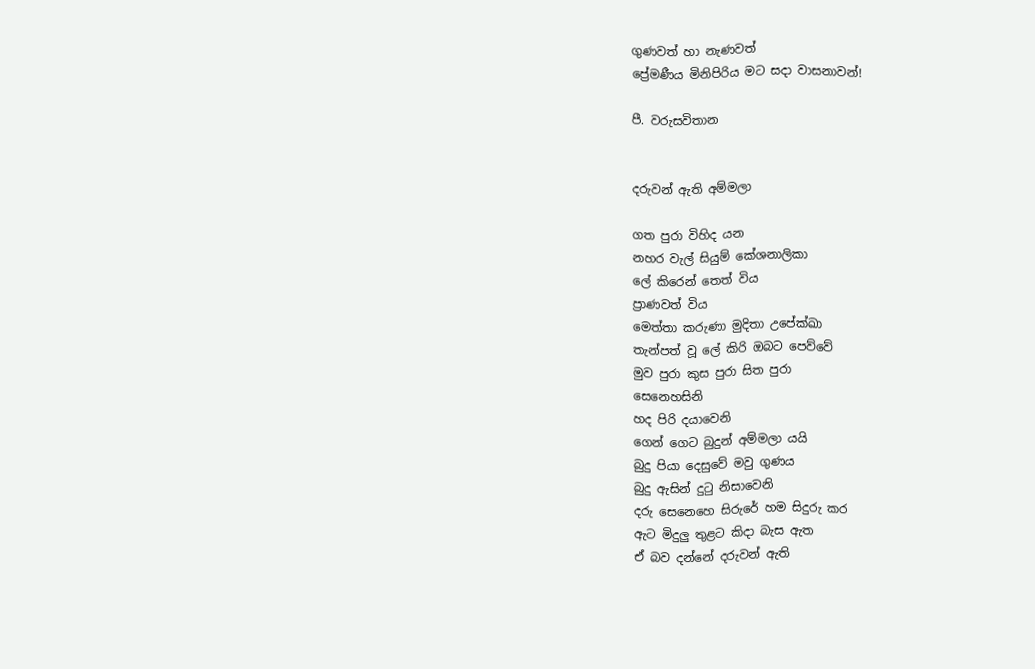ගුණවත් හා නැණවත්
ප්‍රේමණීය මිනිපිරිය මට සදා වාසනාවන්!

පී. වරුසවිතාන


දරුවන් ඇති අම්මලා

ගත පුරා විහිද යන
නහර වැල් සියුම් කේශනාලිකා
ලේ කිරෙන් තෙත් විය
ප්‍රාණවත් විය
මෙත්තා කරුණා මුදිතා උපේක්ඛා
තැන්පත් වූ ලේ කිරි ඔබට පෙව්වේ
මුව පුරා කුස පුරා සිත පුරා
සෙනෙහසිනි
හද පිරි දයාවෙනි
ගෙන් ගෙට බුදුන් අම්මලා යයි
බුදු පියා දෙසුවේ මවු ගුණය
බුදු ඇසින් දුටු නිසාවෙනි
දරු සෙනෙහෙ සිරුරේ හම සිදුරු කර
ඇට මිදුලු තුළට කිදා බැස ඇත
ඒ බව දන්නේ දරුවන් ඇති‍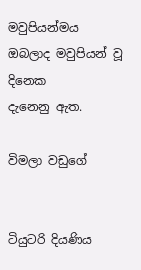මවුපියන්මය
ඔබලාද මවුපියන් වූ දිනෙක
දැනෙනු ඇත.

විමලා වඩුගේ


ටියුටරි දියණිය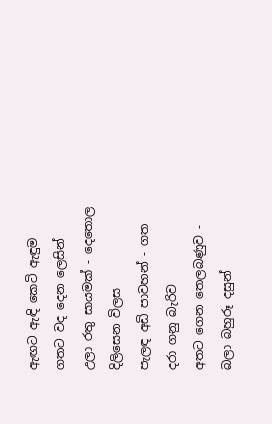ඇඟට ඇඳි කෙටි ඇඳුම
ගතට වද දෙන ලෙසින්
උලා රතු සායමක් - දෙතොල දිලිසෙන විලස
පැලඳ අඩි පාවහන් - ගත දරා ගනු බැරිව
අතට ගෙන තෙලබණුව - බලා බහුරූ දසුන්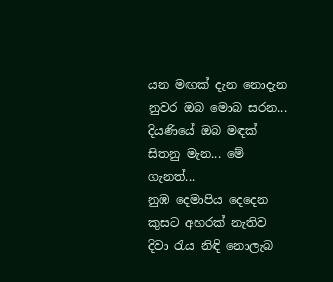යන මඟක් දැන නොදැන
නුවර ඔබ මොබ සරන...
දියණියේ ඔබ මඳක්
සිතනු මැන... මේ ගැනත්...
නුඹ දෙමාපිය දෙදෙන
කුසට අහරක් නැතිව‍
දිවා රැය නිඳි නොලැබ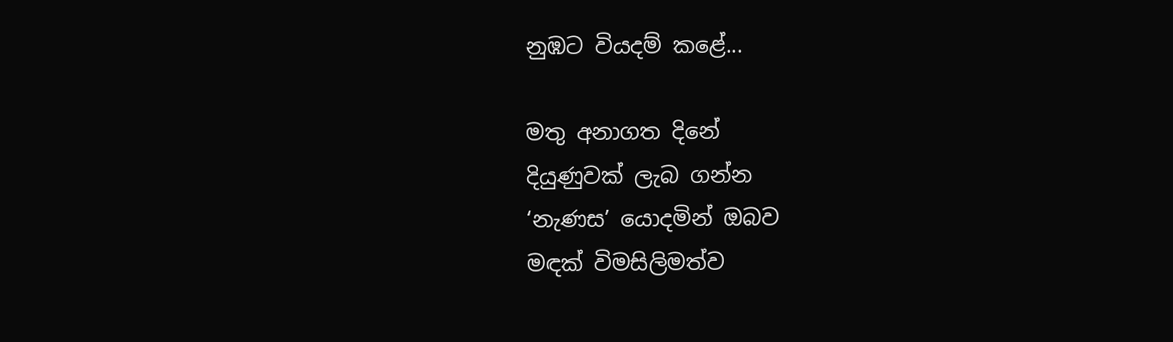නුඹට වියදම් කළේ...

මතු අනාගත දිනේ
දියුණුවක් ලැබ ගන්න
‘නැණස’ යොදමින් ඔබව
මඳක් විමසිලිමත්ව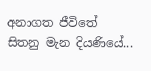අනාගත ජීවිතේ
සිතනු මැන දියණියේ...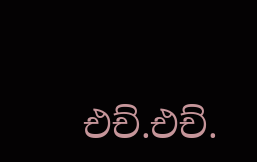එච්.එච්.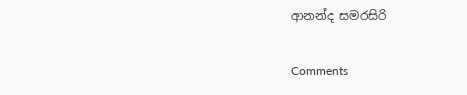ආනන්ද සමරසිරි

Comments